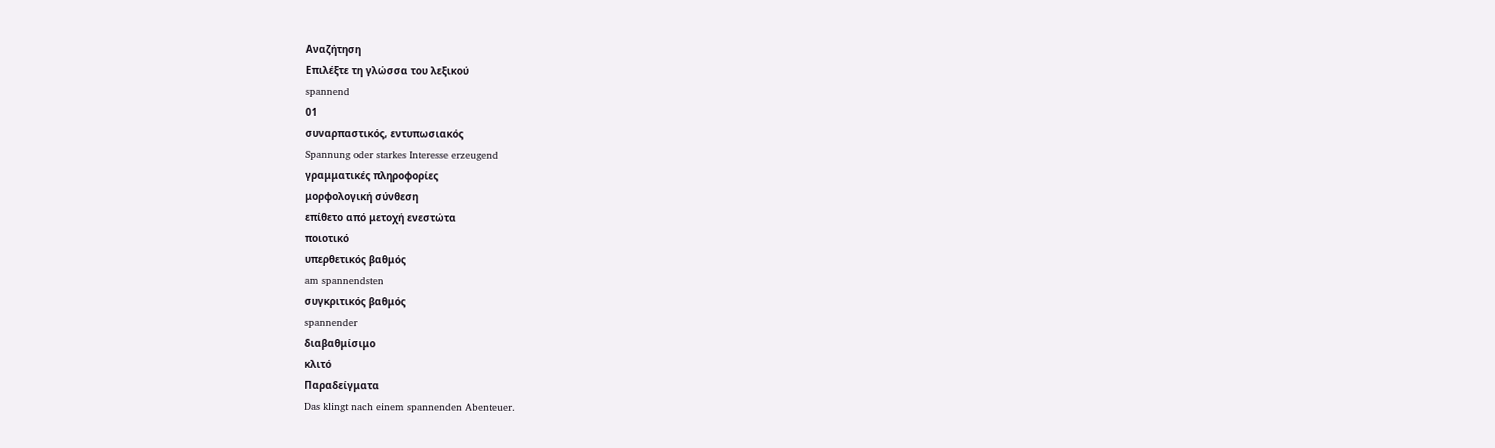Αναζήτηση
Επιλέξτε τη γλώσσα του λεξικού
spannend
01
συναρπαστικός, εντυπωσιακός
Spannung oder starkes Interesse erzeugend
γραμματικές πληροφορίες
μορφολογική σύνθεση
επίθετο από μετοχή ενεστώτα
ποιοτικό
υπερθετικός βαθμός
am spannendsten
συγκριτικός βαθμός
spannender
διαβαθμίσιμο
κλιτό
Παραδείγματα
Das klingt nach einem spannenden Abenteuer.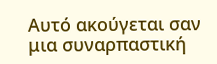Αυτό ακούγεται σαν μια συναρπαστική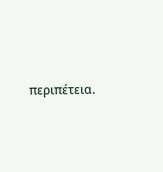περιπέτεια.